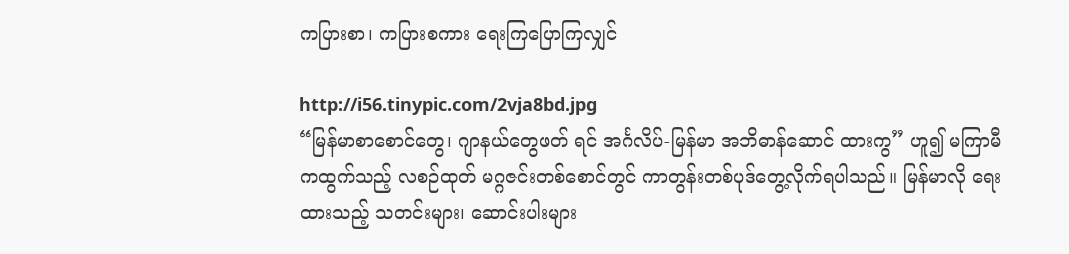ကပြားစာ၊ ကပြားစကား ရေးကြပြောကြလျှင်

http://i56.tinypic.com/2vja8bd.jpg
“မြန်မာစာစောင်တွေ၊ ဂျာနယ်တွေဖတ် ရင် အင်္ဂလိပ်-မြန်မာ အဘိဓာန်ဆောင် ထားကွ” ဟူ၍ မကြာမီကထွက်သည့် လစဉ်ထုတ် မဂ္ဂဇင်းတစ်စောင်တွင် ကာတွန်းတစ်ပုဒ်တွေ့လိုက်ရပါသည်။ မြန်မာလို ရေးထားသည့် သတင်းများ၊ ဆောင်းပါးများ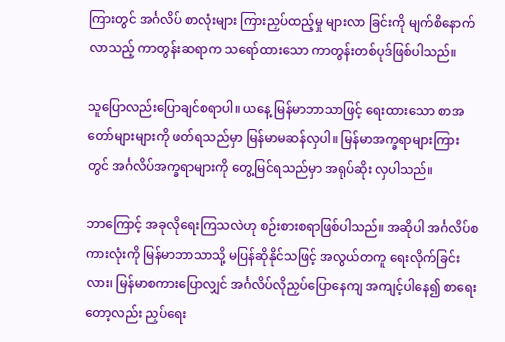ကြားတွင် အင်္ဂလိပ် စာလုံးများ ကြားညှပ်ထည့်မှု များလာ ခြင်းကို မျက်စိနောက်လာသည့် ကာတွန်းဆရာက သရော်ထားသော ကာတွန်းတစ်ပုဒ်ဖြစ်ပါသည်။

သူပြောလည်းပြောချင်စရာပါ။ ယနေ့ မြန်မာဘာသာဖြင့် ရေးထားသော စာအတော်များများကို ဖတ်ရသည်မှာ မြန်မာမဆန်လှပါ။ မြန်မာအက္ခရာများကြားတွင် အင်္ဂလိပ်အက္ခရာများကို တွေ့မြင်ရသည်မှာ အရုပ်ဆိုး လှပါသည်။

ဘာကြောင့် အခုလိုရေးကြသလဲဟု စဉ်းစားစရာဖြစ်ပါသည်။ အဆိုပါ အင်္ဂလိပ်စကားလုံးကို မြန်မာဘာသာသို့ မပြန်ဆိုနိုင်သဖြင့် အလွယ်တကူ ရေးလိုက်ခြင်းလား၊ မြန်မာစကားပြောလျှင် အင်္ဂလိပ်လိုညှပ်ပြောနေကျ အကျင့်ပါနေ၍ စာရေးတော့လည်း ညှပ်ရေး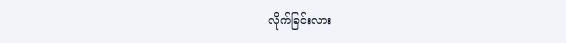လိုက်ခြင်းလား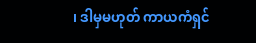၊ ဒါမှမဟုတ် ကာယကံရှင်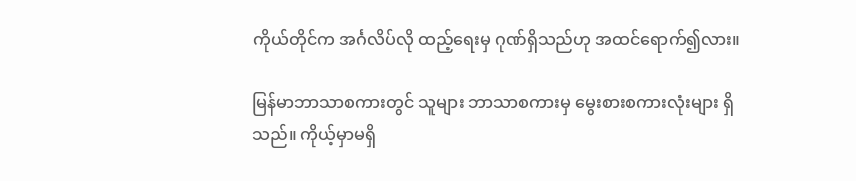ကိုယ်တိုင်က အင်္ဂလိပ်လို ထည့်ရေးမှ ဂုဏ်ရှိသည်ဟု အထင်ရောက်၍လား။

မြန်မာဘာသာစကားတွင် သူများ ဘာသာစကားမှ မွေးစားစကားလုံးများ ရှိသည်။ ကိုယ့်မှာမရှိ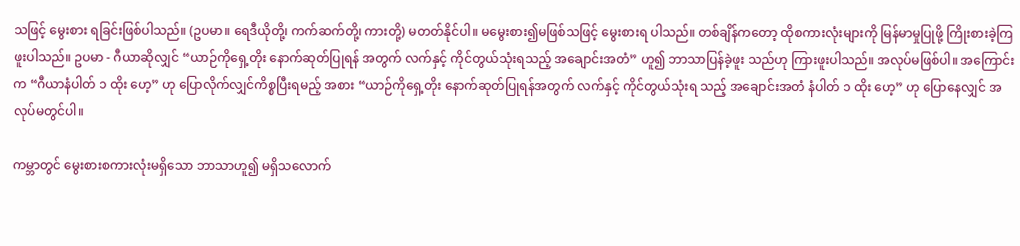သဖြင့် မွေးစား ရခြင်းဖြစ်ပါသည်။ (ဥပမာ။ ရေဒီယိုတို့၊ ကက်ဆက်တို့၊ ကားတို့) မတတ်နိုင်ပါ။ မမွေးစား၍မဖြစ်သဖြင့် မွေးစားရ ပါသည်။ တစ်ချိန်ကတော့ ထိုစကားလုံးများကို မြန်မာမှုပြုဖို့ ကြိုးစားခဲ့ကြဖူးပါသည်။ ဥပမာ - ဂီယာဆိုလျှင် “ယာဉ်ကိုရှေ့တိုး နောက်ဆုတ်ပြုရန် အတွက် လက်နှင့် ကိုင်တွယ်သုံးရသည့် အချောင်းအတံ” ဟူ၍ ဘာသာပြန်ခဲ့ဖူး သည်ဟု ကြားဖူးပါသည်။ အလုပ်မဖြစ်ပါ။ အကြောင်းက “ဂီယာနံပါတ် ၁ ထိုး ဟေ့” ဟု ပြောလိုက်လျှင်ကိစ္စပြီးရမည့် အစား “ယာဉ်ကိုရှေ့တိုး နောက်ဆုတ်ပြုရန်အတွက် လက်နှင့် ကိုင်တွယ်သုံးရ သည့် အချောင်းအတံ နံပါတ် ၁ ထိုး ဟေ့” ဟု ပြောနေလျှင် အလုပ်မတွင်ပါ။

ကမ္ဘာတွင် မွေးစားစကားလုံးမရှိသော ဘာသာဟူ၍ မရှိသလောက်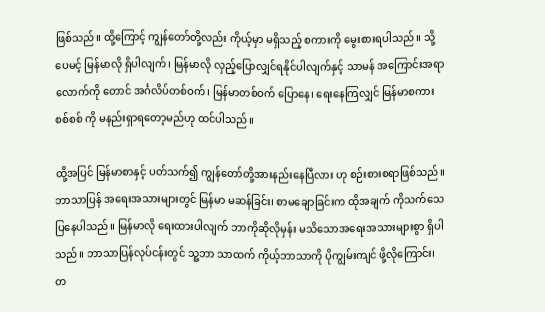ဖြစ်သည်။ ထို့ကြောင့် ကျွန်တော်တို့လည်း ကိုယ့်မှာ မရှိသည့် စကားကို မွေးစားရပါသည်။ သို့ပေမင့် မြန်မာလို ရှိပါလျက်၊ မြန်မာလို လှည့်ပြောလျှင်ရနိုင်ပါလျက်နှင့် သာမန် အကြောင်းအရာ လောက်ကို တောင် အင်္ဂလိပ်တစ်ဝက်၊ မြန်မာတစ်ဝက် ပြောနေ၊ ရေးနေကြလျှင် မြန်မာစကား စစ်စစ် ကို မနည်းရှာရတော့မည်ဟု ထင်ပါသည်။

ထို့အပြင် မြန်မာစာနှင့် ပတ်သက်၍ ကျွန်တော်တို့အားနည်းနေပြီလား ဟု စဉ်းစားစရာဖြစ်သည်။ ဘာသာပြန် အရေးအသားများတွင် မြန်မာ မဆန်ခြင်း၊ စာမချောခြင်းက ထိုအချက် ကိုသက်သေပြနေပါသည်။ မြန်မာလို ရေးထားပါလျက် ဘာကိုဆိုလိုမှန်း မသိသောအရေးအသားများစွာ ရှိပါသည်။ ဘာသာပြန်လုပ်ငန်းတွင် သူ့ဘာ သာထက် ကိုယ့်ဘာသာကို ပိုကျွမ်းကျင် ဖို့လိုကြောင်း၊ တ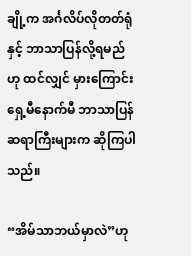ချို့က အင်္ဂလိပ်လိုတတ်ရုံနှင့် ဘာသာပြန်လို့ရမည်ဟု ထင်လျှင် မှားကြောင်းရှေ့မီနောက်မီ ဘာသာပြန် ဆရာကြီးများက ဆိုကြပါသည်။

“အိမ်သာဘယ်မှာလဲ”ဟု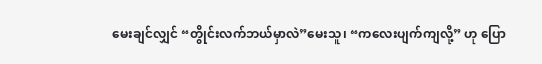မေးချင်လျှင် “တွိုင်းလက်ဘယ်မှာလဲ”မေးသူ၊ “ကလေးပျက်ကျလို့” ဟု ပြော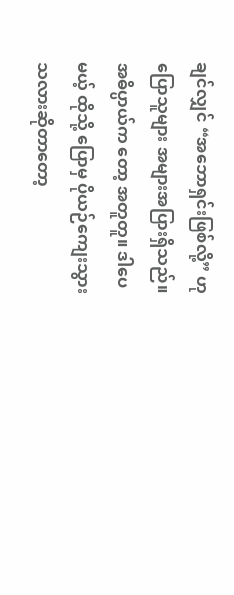ချင်လျှင် “အဘောရှင်းဖြစ်လို့” ဟု ပြောသူများ အများအပြားရှိသည်။ အဓိပ္ပာယ်က တော့ အတူတူ။ ဒါပေမယ့် ထိုသို့ ပြောမှ ပိုယဉ်ကျေးသွားသလားဆိုတာတော့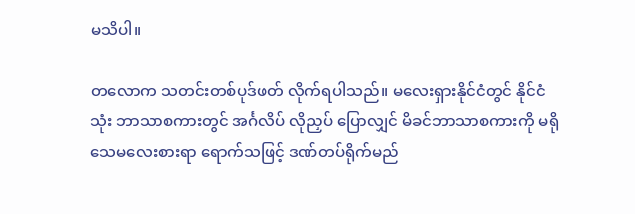မသိပါ။

တလောက သတင်းတစ်ပုဒ်ဖတ် လိုက်ရပါသည်။ မလေးရှားနိုင်ငံတွင် နိုင်ငံသုံး ဘာသာစကားတွင် အင်္ဂလိပ် လိုညှပ် ပြောလျှင် မိခင်ဘာသာစကားကို မရိုသေမလေးစားရာ ရောက်သဖြင့် ဒဏ်တပ်ရိုက်မည်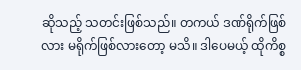ဆိုသည့် သတင်းဖြစ်သည်။ တကယ် ဒဏ်ရိုက်ဖြစ်လား မရိုက်ဖြစ်လားတော့ မသိ။ ဒါပေမယ့် ထိုကိစ္စ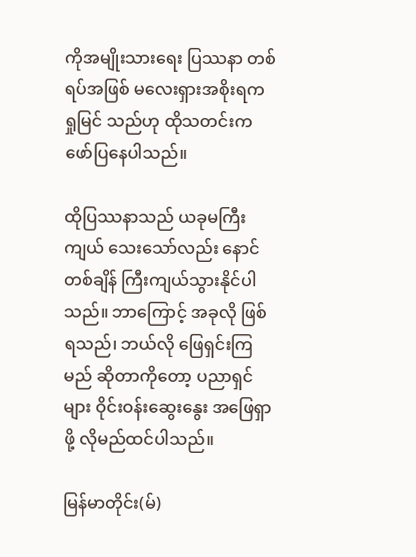ကိုအမျိုးသားရေး ပြဿနာ တစ်ရပ်အဖြစ် မလေးရှားအစိုးရက ရှုမြင် သည်ဟု ထိုသတင်းကဖော်ပြနေပါသည်။

ထိုပြဿနာသည် ယခုမကြီးကျယ် သေးသော်လည်း နောင်တစ်ချိန် ကြီးကျယ်သွားနိုင်ပါသည်။ ဘာကြောင့် အခုလို ဖြစ်ရသည်၊ ဘယ်လို ဖြေရှင်းကြမည် ဆိုတာကိုတော့ ပညာရှင်များ ဝိုင်းဝန်းဆွေးနွေး အဖြေရှာဖို့ လိုမည်ထင်ပါသည်။

မြန်မာတိုင်း(မ်)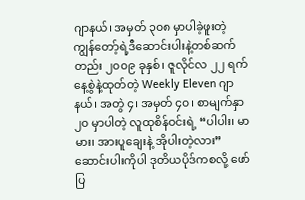ဂျာနယ်၊ အမှတ် ၃၀၈ မှာပါခဲ့ဖူးတဲ့ ကျွန်တော့်ရဲ့ဒီဆောင်းပါးနဲ့တစ်ဆက်တည်း ၂၀၀၉ ခုနှစ်၊ ဇူလိုင်လ ၂၂ ရက်နေ့စွဲနဲ့ထုတ်တဲ့ Weekly Eleven ဂျာနယ်၊ အတွဲ ၄၊ အမှတ် ၄၀၊ စာမျက်နှာ ၂၀ မှာပါတဲ့ လူထုစိန်ဝင်းရဲ့ “ပါပါး၊ မာမား၊ အားပူချေးနဲ့ အိုပါးတဲ့လား” ဆောင်းပါးကိုပါ ဒုတိယပိုဒ်ကစလို့ ဖော်ပြ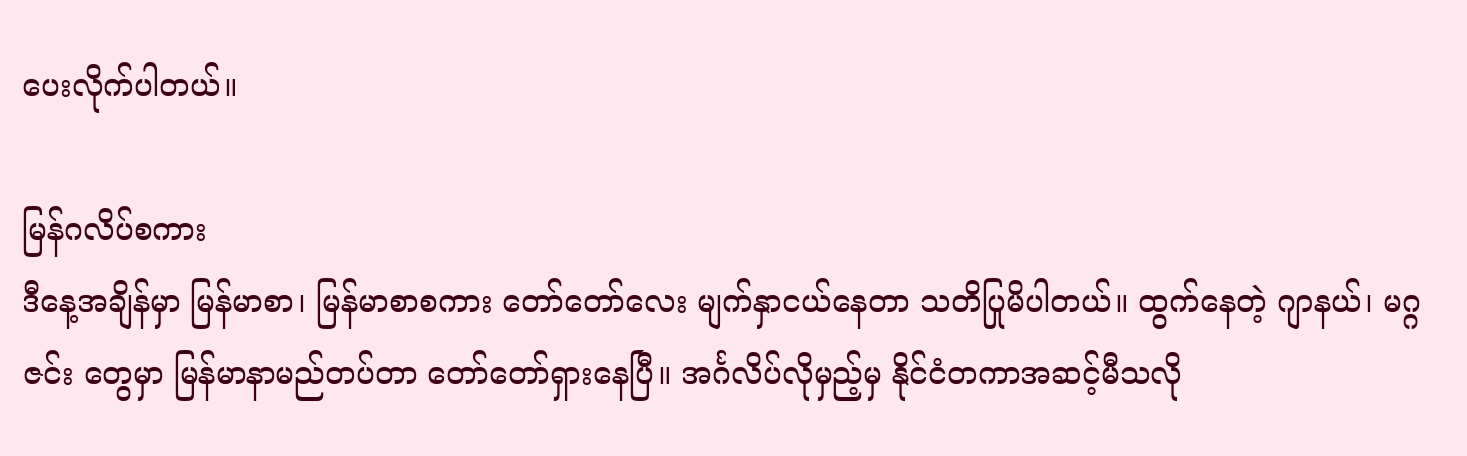ပေးလိုက်ပါတယ်။

မြန်ဂလိပ်စကား
ဒီနေ့အချိန်မှာ မြန်မာစာ၊ မြန်မာစာစကား တော်တော်လေး မျက်နှာငယ်နေတာ သတိပြုမိပါတယ်။ ထွက်နေတဲ့ ဂျာနယ်၊ မဂ္ဂဇင်း တွေမှာ မြန်မာနာမည်တပ်တာ တော်တော်ရှားနေပြီ။ အင်္ဂလိပ်လိုမှည့်မှ နိုင်ငံတကာအဆင့်မီသလို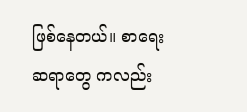ဖြစ်နေတယ်။ စာရေးဆရာတွေ ကလည်း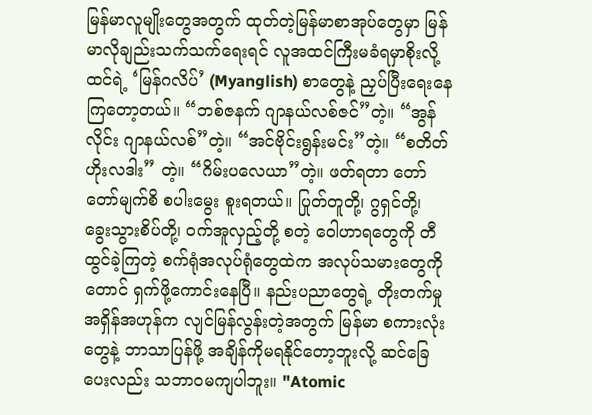မြန်မာလူမျိုးတွေအတွက် ထုတ်တဲ့မြန်မာစာအုပ်တွေမှာ မြန်မာလိုချည်းသက်သက်ရေးရင် လူအထင်ကြီးမခံရမှာစိုးလို့ ထင်ရဲ့ ‘မြန်ဂလိပ်’ (Myanglish) စာတွေနဲ့ ညှပ်ပြီးရေးနေကြတော့တယ်။ “ဘစ်ဇနက် ဂျာနယ်လစ်ဇင်”တဲ့။ “အွန်လိုင်း ဂျာနယ်လစ်”တဲ့။ “အင်ဗိုင်းရွန်းမင်း”တဲ့။ “စတိတ်ဟိုးလဒါး” တဲ့။ “ဂိမ်းပလေယာ”တဲ့။ ဖတ်ရတာ တော်တော်မျက်စိ စပါးမွေး စူးရတယ်။ ပြုတ်တူတို့၊ ဂွရှင်တို့၊ ခွေးသွားစိပ်တို့၊ ဝက်အူလှည့်တို့ စတဲ့ ဝေါဟာရတွေကို တီထွင်ခဲ့ကြတဲ့ စက်ရုံအလုပ်ရုံတွေထဲက အလုပ်သမားတွေကိုတောင် ရှက်ဖို့ကောင်းနေပြီ။ နည်းပညာတွေရဲ့ တိုးတက်မှုအရှိန်အဟုန်က လျင်မြန်လွန်းတဲ့အတွက် မြန်မာ စကားလုံးတွေနဲ့ ဘာသာပြန်ဖို့ အချိန်ကိုမရနိုင်တော့ဘူးလို့ ဆင်ခြေပေးလည်း သဘာဝမကျပါဘူး။ "Atomic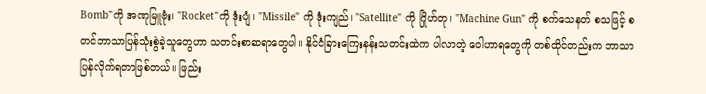Bomb"ကို အဏုမြူဗုံး၊ "Rocket"ကို ဒုံးပျံ၊ "Missile" ကို ဒုံးကျည်၊ "Satellite" ကို ဂြိုဟ်တု၊ "Machine Gun" ကို စက်သေနတ် စသဖြင့် စတင်ဘာသာပြန်သုံးစွဲခဲ့သူတွေဟာ သတင်းစာဆရာတွေပါ။ နိုင်ငံခြားကြေးနန်းသတင်းထဲက ပါလာတဲ့ ဝေါဟာရတွေကို တစ်ထိုင်တည်းက ဘာသာပြန်လိုက်ရတာဖြစ်တယ်။ ဖြည်း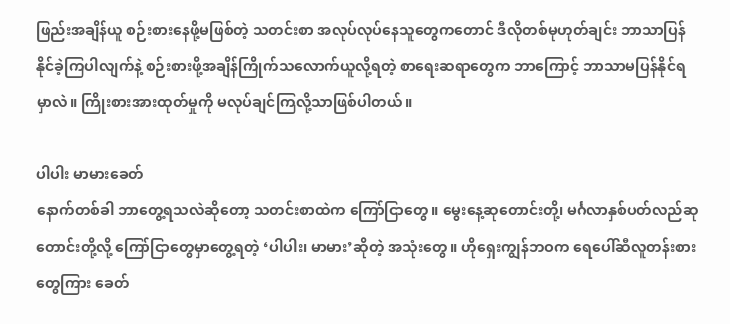ဖြည်းအချိန်ယူ စဉ်းစားနေဖို့မဖြစ်တဲ့ သတင်းစာ အလုပ်လုပ်နေသူတွေကတောင် ဒီလိုတစ်မုဟုတ်ချင်း ဘာသာပြန်နိုင်ခဲ့ကြပါလျက်နဲ့ စဉ်းစားဖို့အချိန်ကြိုက်သလောက်ယူလို့ရတဲ့ စာရေးဆရာတွေက ဘာကြောင့် ဘာသာမပြန်နိုင်ရမှာလဲ။ ကြိုးစားအားထုတ်မှုကို မလုပ်ချင်ကြလို့သာဖြစ်ပါတယ်။

ပါပါး မာမားခေတ်
နောက်တစ်ခါ ဘာတွေ့ရသလဲဆိုတော့ သတင်းစာထဲက ကြော်ငြာတွေ။ မွေးနေ့ဆုတောင်းတို့၊ မင်္ဂလာနှစ်ပတ်လည်ဆုတောင်းတို့လို့ ကြော်ငြာတွေမှာတွေ့ရတဲ့ ‘ပါပါး၊ မာမား’ဆိုတဲ့ အသုံးတွေ။ ဟိုရှေးကျွန်ဘဝက ရေပေါ်ဆီလူတန်းစားတွေကြား ခေတ်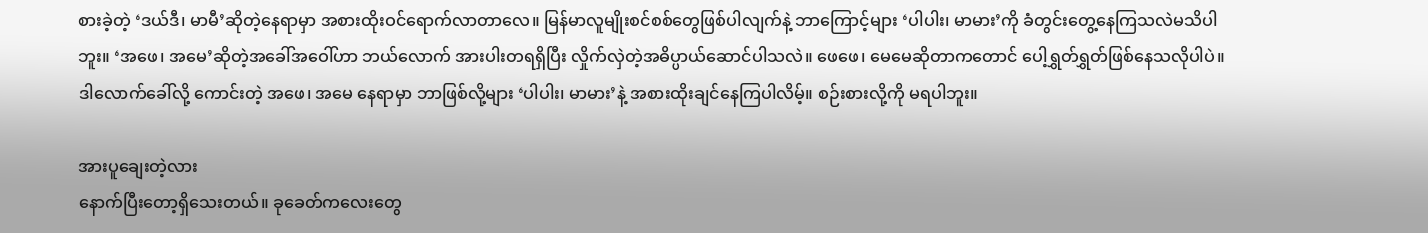စားခဲ့တဲ့ ‘ဒယ်ဒီ၊ မာမီ’ဆိုတဲ့နေရာမှာ အစားထိုးဝင်ရောက်လာတာလေ။ မြန်မာလူမျိုးစင်စစ်တွေဖြစ်ပါလျက်နဲ့ ဘာကြောင့်များ ‘ပါပါး၊ မာမား’ကို ခံတွင်းတွေ့နေကြသလဲမသိပါဘူး။ ‘အဖေ၊ အမေ’ဆိုတဲ့အခေါ်အဝေါ်ဟာ ဘယ်လောက် အားပါးတရရှိပြီး လှိုက်လှဲတဲ့အဓိပ္ပာယ်ဆောင်ပါသလဲ။ ဖေဖေ၊ မေမေဆိုတာကတောင် ပေါ့ရွှတ်ရွှတ်ဖြစ်နေသလိုပါပဲ။ ဒါလောက်ခေါ်လို့ ကောင်းတဲ့ အဖေ၊ အမေ နေရာမှာ ဘာဖြစ်လို့များ ‘ပါပါး၊ မာမား’နဲ့ အစားထိုးချင်နေကြပါလိမ့်။ စဉ်းစားလို့ကို မရပါဘူး။

အားပူချေးတဲ့လား
နောက်ပြီးတော့ရှိသေးတယ်။ ခုခေတ်ကလေးတွေ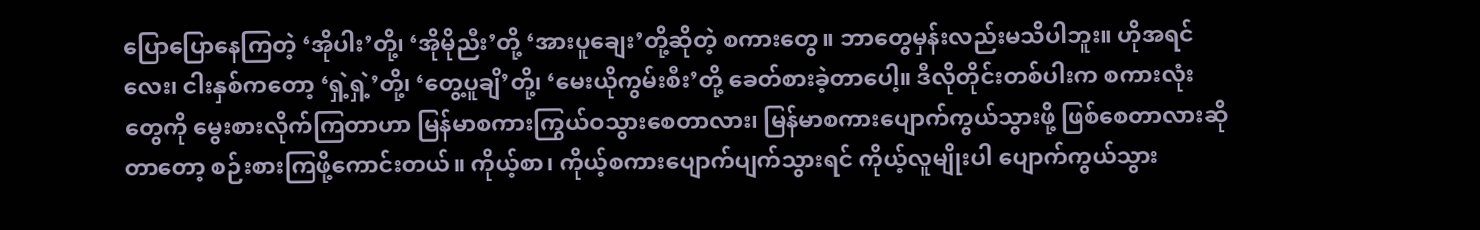ပြောပြောနေကြတဲ့ ‘အိုပါး’တို့၊ ‘အိုမိုညီး’တို့ ‘အားပူချေး’တို့ဆိုတဲ့ စကားတွေ။ ဘာတွေမှန်းလည်းမသိပါဘူး။ ဟိုအရင် လေး၊ ငါးနှစ်ကတော့ ‘ရှဲ့ရှဲ့’တို့၊ ‘တွေ့ပူချိ’တို့၊ ‘မေးယိုကွမ်းစီး’တို့ ခေတ်စားခဲ့တာပေါ့။ ဒီလိုတိုင်းတစ်ပါးက စကားလုံးတွေကို မွေးစားလိုက်ကြတာဟာ မြန်မာစကားကြွယ်ဝသွားစေတာလား၊ မြန်မာစကားပျောက်ကွယ်သွားဖို့ ဖြစ်စေတာလားဆိုတာတော့ စဉ်းစားကြဖို့ကောင်းတယ်။ ကိုယ့်စာ၊ ကိုယ့်စကားပျောက်ပျက်သွားရင် ကိုယ့်လူမျိုးပါ ပျောက်ကွယ်သွား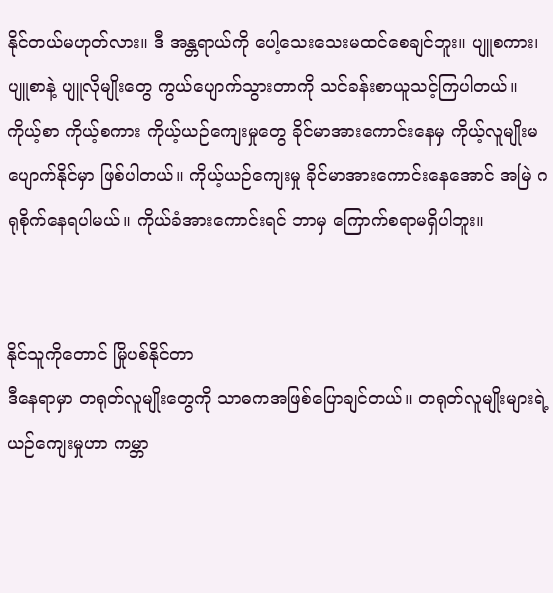နိုင်တယ်မဟုတ်လား။ ဒီ အန္တရာယ်ကို ပေါ့သေးသေးမထင်စေချင်ဘူး။ ပျူစကား၊ ပျူစာနဲ့ ပျူလိုမျိုးတွေ ကွယ်ပျောက်သွားတာကို သင်ခန်းစာယူသင့်ကြပါတယ်။ ကိုယ့်စာ ကိုယ့်စကား ကိုယ့်ယဉ်ကျေးမှုတွေ ခိုင်မာအားကောင်းနေမှ ကိုယ့်လူမျိုးမပျောက်နိုင်မှာ ဖြစ်ပါတယ်။ ကိုယ့်ယဉ်ကျေးမှု ခိုင်မာအားကောင်းနေအောင် အမြဲ ဂရုစိုက်နေရပါမယ်။ ကိုယ်ခံအားကောင်းရင် ဘာမှ ကြောက်စရာမရှိပါဘူး။


နိုင်သူကိုတောင် မြိုပစ်နိုင်တာ
ဒီနေရာမှာ တရုတ်လူမျိုးတွေကို သာဓကအဖြစ်ပြောချင်တယ်။ တရုတ်လူမျိုးများရဲ့ ယဉ်ကျေးမှုဟာ ကမ္ဘာ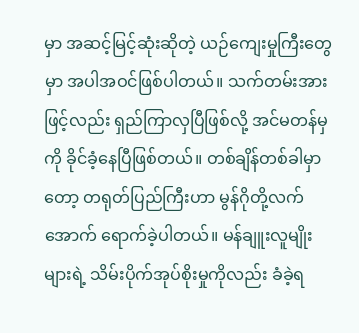မှာ အဆင့်မြင့်ဆုံးဆိုတဲ့ ယဉ်ကျေးမှုကြီးတွေမှာ အပါအဝင်ဖြစ်ပါတယ်။ သက်တမ်းအားဖြင့်လည်း ရှည်ကြာလှပြီဖြစ်လို့ အင်မတန်မှကို ခိုင်ခံ့နေပြီဖြစ်တယ်။ တစ်ချိန်တစ်ခါမှာတော့ တရုတ်ပြည်ကြီးဟာ မွန်ဂိုတို့လက်အောက် ရောက်ခဲ့ပါတယ်။ မန်ချူးလူမျိုးများရဲ့ သိမ်းပိုက်အုပ်စိုးမှုကိုလည်း ခံခဲ့ရ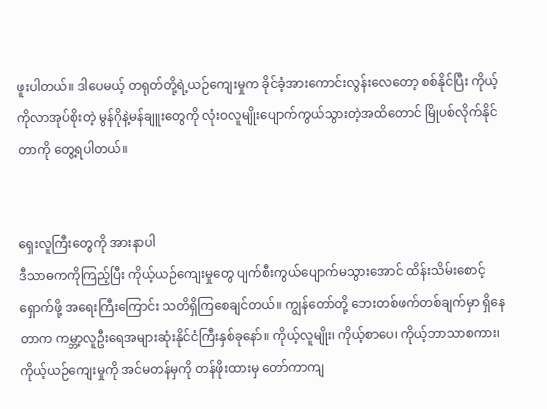ဖူးပါတယ်။ ဒါပေမယ့် တရုတ်တို့ရဲ့ယဉ်ကျေးမှုက ခိုင်ခံ့အားကောင်းလွန်းလေတော့ စစ်နိုင်ပြီး ကိုယ့်ကိုလာအုပ်စိုးတဲ့ မွန်ဂိုနဲ့မန်ချူးတွေကို လုံးဝလူမျိုးပျောက်ကွယ်သွားတဲ့အထိတောင် မြိုပစ်လိုက်နိုင်တာကို တွေ့ရပါတယ်။


ရှေးလူကြီးတွေကို အားနာပါ
ဒီသာဓကကိုကြည့်ပြီး ကိုယ့်ယဉ်ကျေးမှုတွေ ပျက်စီးကွယ်ပျောက်မသွားအောင် ထိန်းသိမ်းစောင့်ရှောက်ဖို့ အရေးကြီးကြောင်း သတိရှိကြစေချင်တယ်။ ကျွန်တော်တို့ ဘေးတစ်ဖက်တစ်ချက်မှာ ရှိနေတာက ကမ္ဘာ့လူဦးရေအများဆုံးနိုင်ငံကြီးနှစ်ခုနော်။ ကိုယ့်လူမျိုး၊ ကိုယ့်စာပေ၊ ကိုယ့်ဘာသာစကား၊ ကိုယ့်ယဉ်ကျေးမှုကို အင်မတန်မှကို တန်ဖိုးထားမှ တော်ကာကျ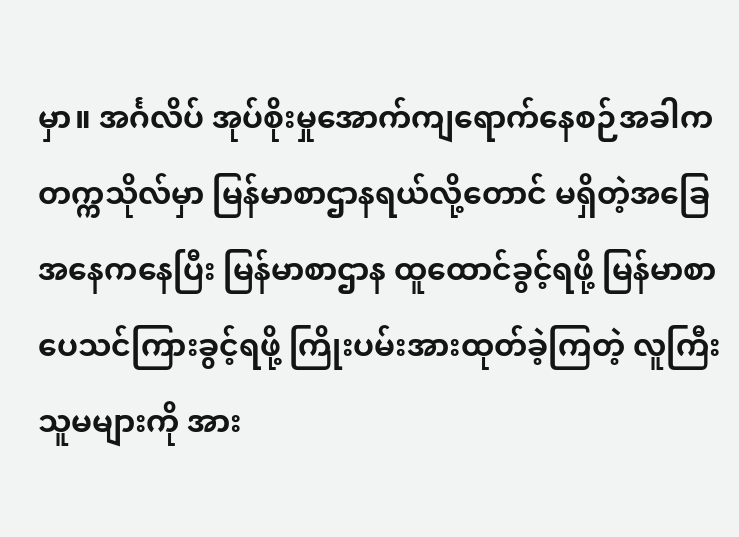မှာ။ အင်္ဂလိပ် အုပ်စိုးမှုအောက်ကျရောက်နေစဉ်အခါက တက္ကသိုလ်မှာ မြန်မာစာဌာနရယ်လို့တောင် မရှိတဲ့အခြေအနေကနေပြီး မြန်မာစာဌာန ထူထောင်ခွင့်ရဖို့ မြန်မာစာပေသင်ကြားခွင့်ရဖို့ ကြိုးပမ်းအားထုတ်ခဲ့ကြတဲ့ လူကြီးသူမများကို အား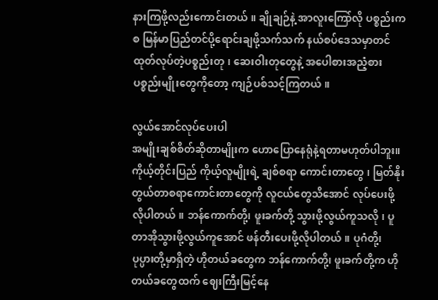နားကြဖို့လည်းကောင်းတယ်။ ချိုချဉ်နဲ့ အာလူးကြော်လို ပစ္စည်းကစ မြန်မာပြည်တင်ပို့ရောင်းချဖို့သက်သက် နယ်စပ်ဒေသမှာတင် ထုတ်လုပ်တဲ့ပစ္စည်းတု၊ ဆေးဝါးတုတွေနဲ့ အပေါစားအညံ့စားပစ္စည်းမျိုးတွေကိုတော့ ကျဉ်ပစ်သင့်ကြတယ်။

လွယ်အောင်လုပ်ပေးပါ
အမျိုးချစ်စိတ်ဆိုတာမျိုးက ဟောပြောနေရုံနဲ့ရတာမဟုတ်ပါဘူး။ ကိုယ့်တိုင်းပြည် ကိုယ့်လူမျိုးရဲ့ ချစ်စရာ ကောင်းတာတွေ၊ မြတ်နိုးတွယ်တာစရာကောင်းတာတွေကို လူငယ်တွေသိအောင် လုပ်ပေးဖို့လိုပါတယ်။ ဘန်ကောက်တို့၊ ဖူးခက်တို့ သွားဖို့လွယ်ကူသလို၊ ပူတာအိုသွားဖို့လွယ်ကူအောင် ဖန်တီးပေးဖို့လိုပါတယ်။ ပုဂံတို့၊ ပုပ္ပားတို့မှာရှိတဲ့ ဟိုတယ်ခတွေက ဘန်ကောက်တို့၊ ဖူးခက်တို့က ဟိုတယ်ခတွေထက် ဈေးကြီးမြင့်နေ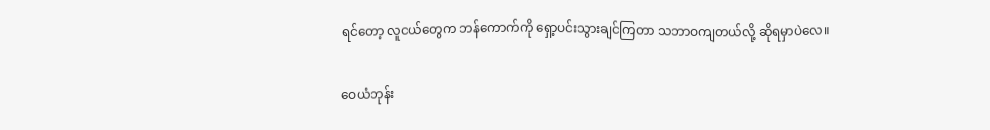ရင်တော့ လူငယ်တွေက ဘန်ကောက်ကို ရှော့ပင်းသွားချင်ကြတာ သဘာဝကျတယ်လို့ ဆိုရမှာပဲလေ။

ဝေယံဘုန်း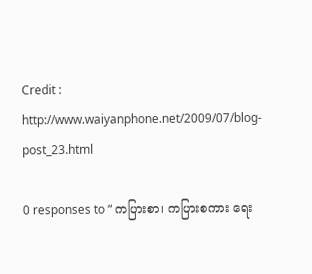Credit : http://www.waiyanphone.net/2009/07/blog-post_23.html

0 responses to “ ကပြားစာ၊ ကပြားစကား ရေး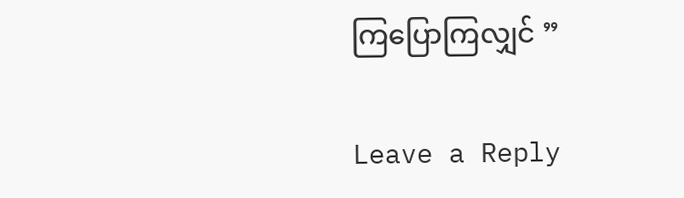ကြပြောကြလျှင် ”

Leave a Reply